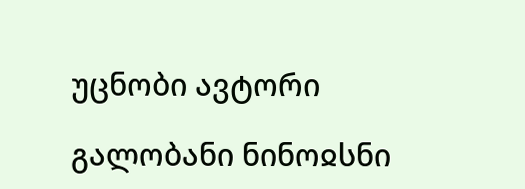უცნობი ავტორი

გალობანი ნინოჲსნი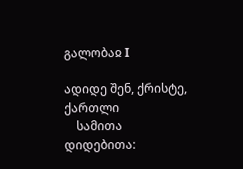გალობაჲ I

ადიდე შენ, ქრისტე, ქართლი
    სამითა დიდებითა: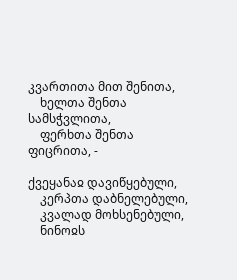კვართითა მით შენითა,
    ხელთა შენთა სამსჭვლითა,
    ფერხთა შენთა ფიცრითა, -

ქვეყანაჲ დავიწყებული,
    კერპთა დაბნელებული,
    კვალად მოხსენებული,
    ნინოჲს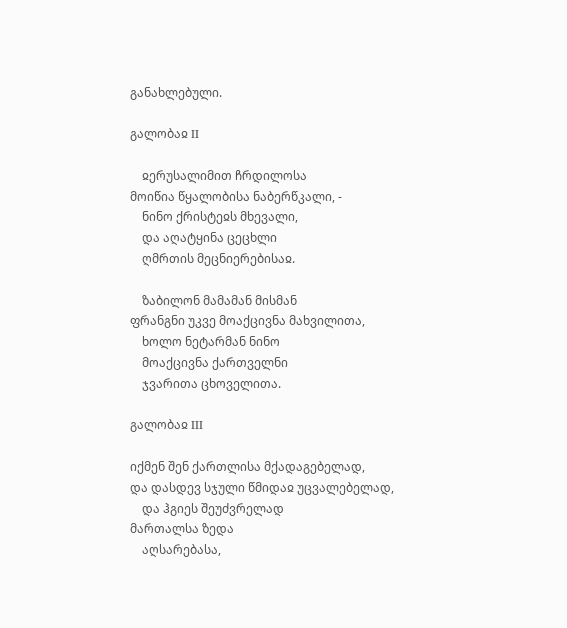განახლებული.

გალობაჲ II

    ჲერუსალიმით ჩრდილოსა
მოიწია წყალობისა ნაბერწკალი, -
    ნინო ქრისტეჲს მხევალი,
    და აღატყინა ცეცხლი
    ღმრთის მეცნიერებისაჲ.

    ზაბილონ მამამან მისმან
ფრანგნი უკვე მოაქცივნა მახვილითა,
    ხოლო ნეტარმან ნინო
    მოაქცივნა ქართველნი
    ჯვარითა ცხოველითა.

გალობაჲ III

იქმენ შენ ქართლისა მქადაგებელად,
და დასდევ სჯული წმიდაჲ უცვალებელად,
    და ჰგიეს შეუძვრელად
მართალსა ზედა
    აღსარებასა,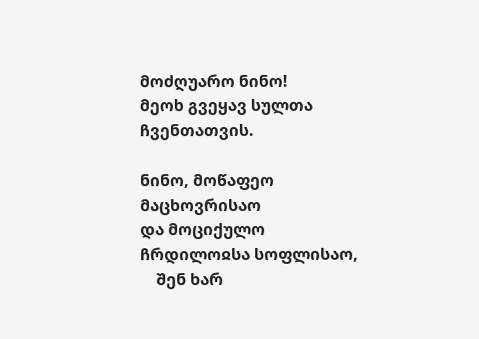მოძღუარო ნინო!
მეოხ გვეყავ სულთა ჩვენთათვის.

ნინო, მოწაფეო მაცხოვრისაო
და მოციქულო ჩრდილოჲსა სოფლისაო,
    შენ ხარ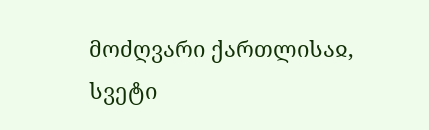მოძღვარი ქართლისაჲ,
სვეტი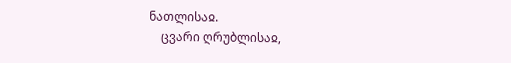ნათლისაჲ.
    ცვარი ღრუბლისაჲ,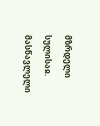მზრდელი სულისაჲ.
მასწავლელი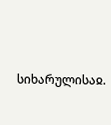სიხარულისაჲ.